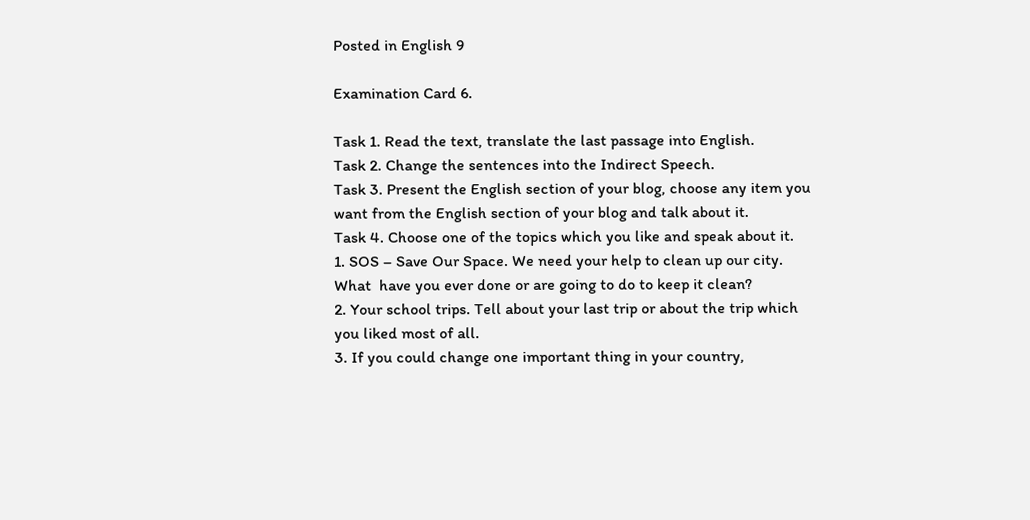Posted in English 9

Examination Card 6.

Task 1. Read the text, translate the last passage into English.
Task 2. Change the sentences into the Indirect Speech.
Task 3. Present the English section of your blog, choose any item you want from the English section of your blog and talk about it.
Task 4. Choose one of the topics which you like and speak about it.
1. SOS – Save Our Space. We need your help to clean up our city. What  have you ever done or are going to do to keep it clean?
2. Your school trips. Tell about your last trip or about the trip which you liked most of all.
3. If you could change one important thing in your country,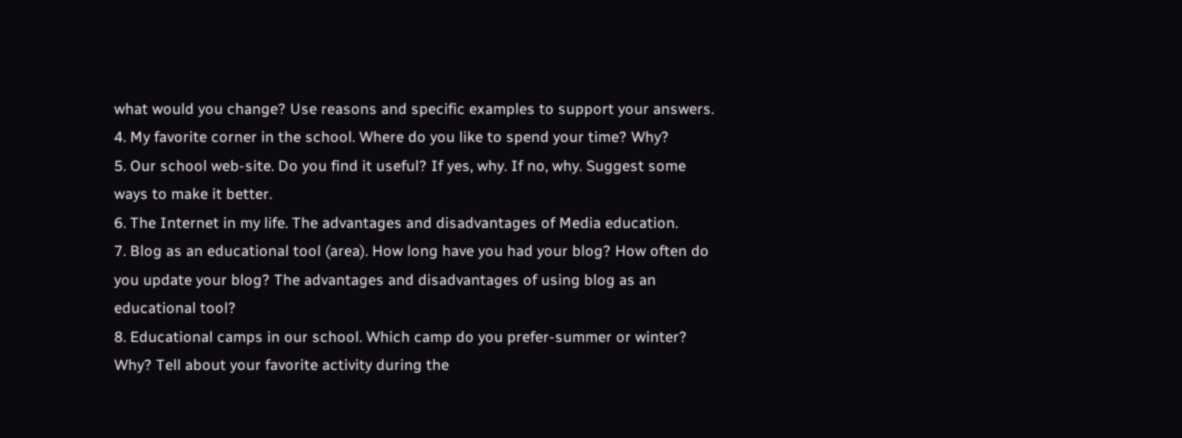what would you change? Use reasons and specific examples to support your answers.
4. My favorite corner in the school. Where do you like to spend your time? Why?
5. Our school web-site. Do you find it useful? If yes, why. If no, why. Suggest some ways to make it better.
6. The Internet in my life. The advantages and disadvantages of Media education.
7. Blog as an educational tool (area). How long have you had your blog? How often do you update your blog? The advantages and disadvantages of using blog as an educational tool?
8. Educational camps in our school. Which camp do you prefer-summer or winter? Why? Tell about your favorite activity during the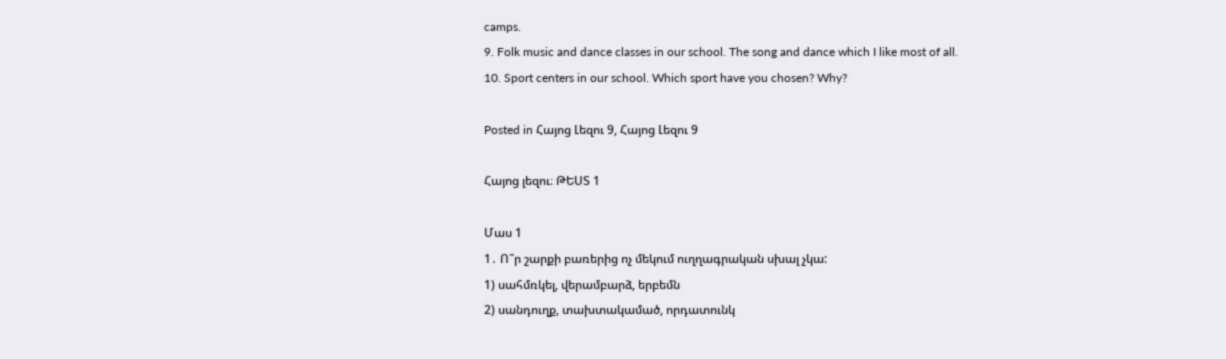camps.
9. Folk music and dance classes in our school. The song and dance which I like most of all.
10. Sport centers in our school. Which sport have you chosen? Why?

Posted in Հայոց Լեզու 9, Հայոց Լեզու 9

Հայոց լեզու։ ԹԵՍՏ 1

Մաս 1
1․ Ո՞ր շարքի բառերից ոչ մեկում ուղղագրական սխալ չկա:
1) սահմռկել, վերամբարձ, երբեմն
2) սանդուղք, տախտակամած, որդատունկ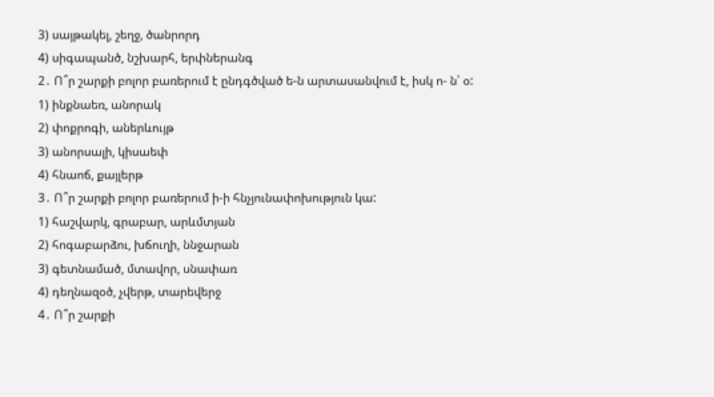3) սայթակել, շեղջ, ծանրորդ
4) սիգապանծ, նշխարհ, երփներանգ
2․ Ո՞ր շարքի բոլոր բառերում է ընդգծված ե-ն արտասանվում է, իսկ ո- ն՝ օ:
1) ինքնաեռ, անորակ
2) փոքրոգի, աներևույթ
3) անորսալի, կիսաեփ
4) հնաոճ, քայլերթ
3․ Ո՞ր շարքի բոլոր բառերում ի-ի հնչյունափոխություն կա:
1) հաշվարկ, գրաբար, արևմտյան
2) հոգաբարձու, խճուղի, ննջարան
3) գետնամած, մտավոր, սնափառ
4) դեղնազօծ, չվերթ, տարեվերջ
4․ Ո՞ր շարքի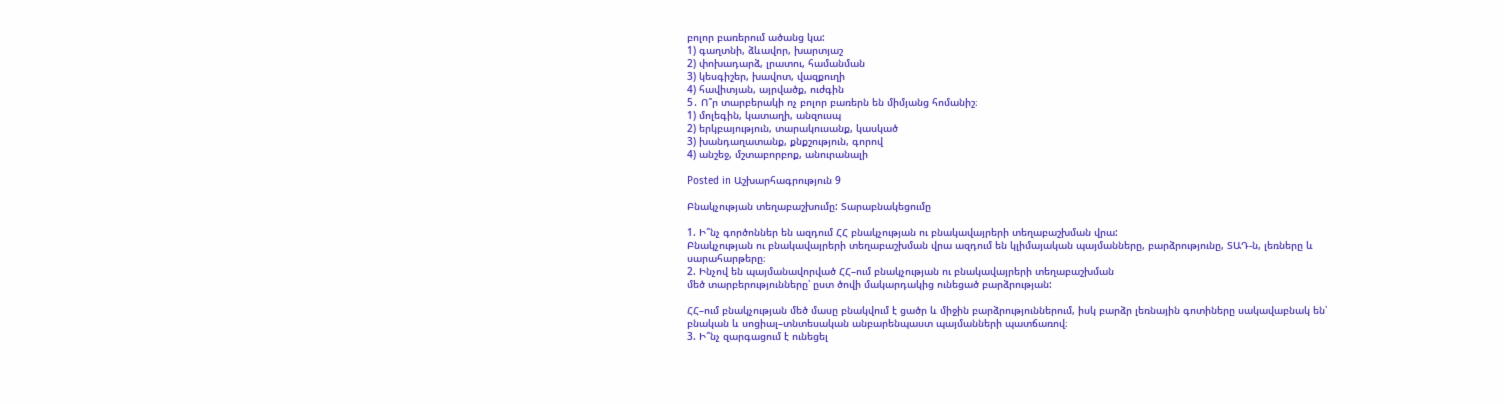բոլոր բառերում ածանց կա:
1) գաղտնի, ձևավոր, խարտյաշ
2) փոխադարձ, լրատու, համանման
3) կեսգիշեր, խավոտ, վազքուղի
4) հավիտյան, այրվածք, ուժգին
5․ Ո՞ր տարբերակի ոչ բոլոր բառերն են միմյանց հոմանիշ։
1) մոլեգին, կատաղի, անզուսպ
2) երկբայություն, տարակուսանք, կասկած
3) խանդաղատանք, քնքշություն, գորով
4) անշեջ, մշտաբորբոք, անուրանալի

Posted in Աշխարհագրություն 9

Բնակչության տեղաբաշխումը: Տարաբնակեցումը

1. Ի՞նչ գործոններ են ազդում ՀՀ բնակչության ու բնակավայրերի տեղաբաշխման վրա:
Բնակչության ու բնակավայրերի տեղաբաշխման վրա ազդում են կլիմայական պայմանները, բարձրությունը, ՏԱԴ-ն, լեռները և սարահարթերը։
2. Ինչով են պայմանավորված ՀՀ–ում բնակչության ու բնակավայրերի տեղաբաշխման
մեծ տարբերությունները՝ ըստ ծովի մակարդակից ունեցած բարձրության:

ՀՀ–ում բնակչության մեծ մասը բնակվում է ցածր և միջին բարձրություններում, իսկ բարձր լեռնային գոտիները սակավաբնակ են՝ բնական և սոցիալ–տնտեսական անբարենպաստ պայմանների պատճառով։
3. Ի՞նչ զարգացում է ունեցել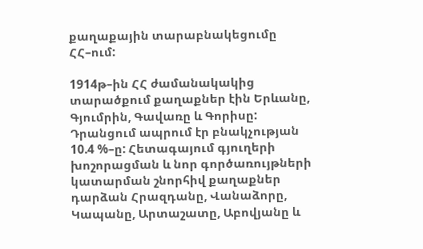քաղաքային տարաբնակեցումը ՀՀ–ում:

1914թ–ին ՀՀ ժամանակակից տարածքում քաղաքներ էին Երևանը, Գյումրին, Գավառը և Գորիսը:
Դրանցում ապրում էր բնակչության 10.4 %–ը: Հետագայում գյուղերի խոշորացման և նոր գործառույթների կատարման շնորհիվ քաղաքներ դարձան Հրազդանը, Վանաձորը, Կապանը, Արտաշատը, Աբովյանը և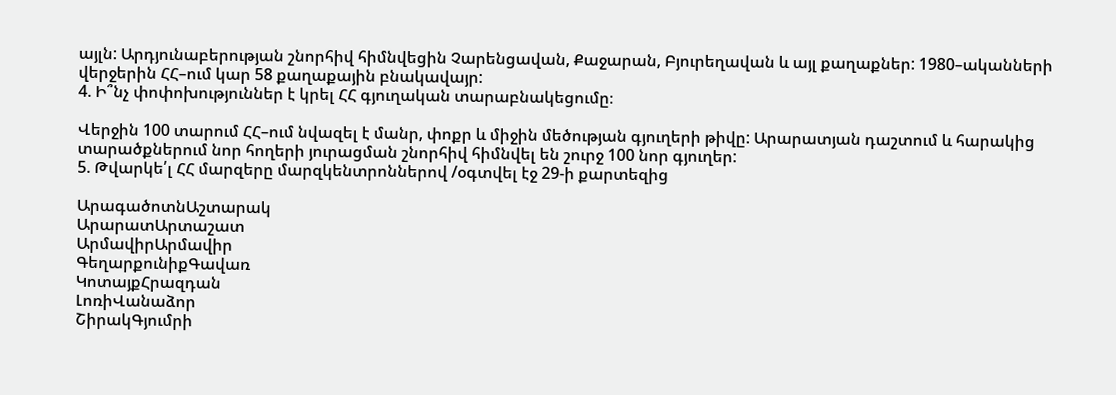այլն: Արդյունաբերության շնորհիվ հիմնվեցին Չարենցավան, Քաջարան, Բյուրեղավան և այլ քաղաքներ: 1980–ականների վերջերին ՀՀ–ում կար 58 քաղաքային բնակավայր:
4. Ի՞նչ փոփոխություններ է կրել ՀՀ գյուղական տարաբնակեցումը։

Վերջին 100 տարում ՀՀ–ում նվազել է մանր, փոքր և միջին մեծության գյուղերի թիվը: Արարատյան դաշտում և հարակից տարածքներում նոր հողերի յուրացման շնորհիվ հիմնվել են շուրջ 100 նոր գյուղեր:
5. Թվարկե՛լ ՀՀ մարզերը մարզկենտրոններով /օգտվել էջ 29-ի քարտեզից

ԱրագածոտնԱշտարակ
ԱրարատԱրտաշատ
ԱրմավիրԱրմավիր
ԳեղարքունիքԳավառ
ԿոտայքՀրազդան
ԼոռիՎանաձոր
ՇիրակԳյումրի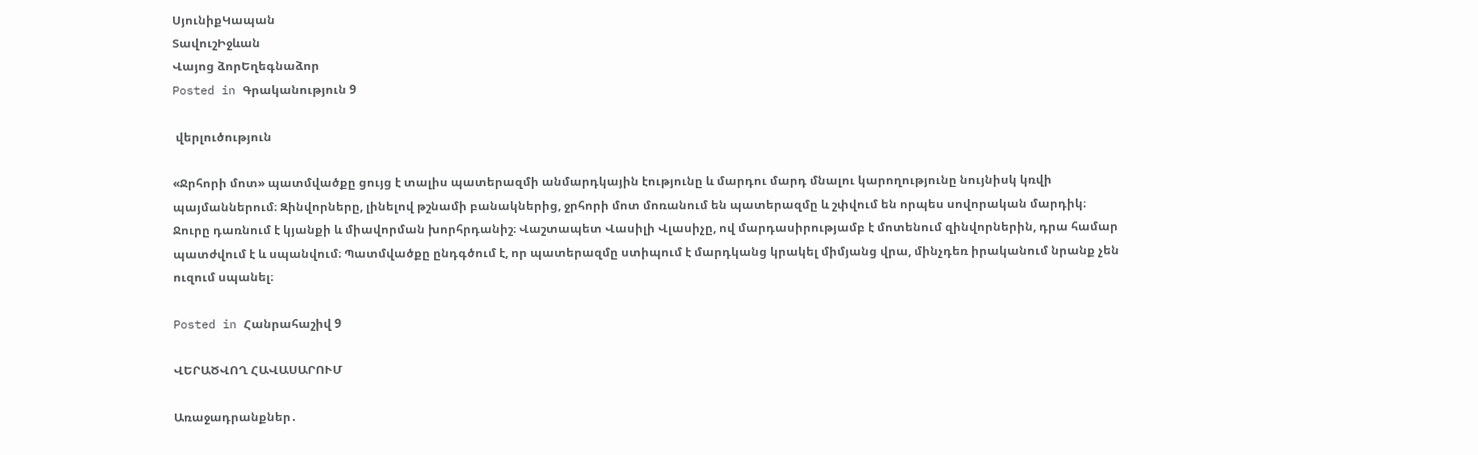ՍյունիքԿապան
ՏավուշԻջևան
Վայոց ձորԵղեգնաձոր
Posted in Գրականություն 9

 վերլուծություն

«Ջրհորի մոտ» պատմվածքը ցույց է տալիս պատերազմի անմարդկային էությունը և մարդու մարդ մնալու կարողությունը նույնիսկ կռվի պայմաններում։ Զինվորները, լինելով թշնամի բանակներից, ջրհորի մոտ մոռանում են պատերազմը և շփվում են որպես սովորական մարդիկ։ Ջուրը դառնում է կյանքի և միավորման խորհրդանիշ։ Վաշտապետ Վասիլի Վլասիչը, ով մարդասիրությամբ է մոտենում զինվորներին, դրա համար պատժվում է և սպանվում։ Պատմվածքը ընդգծում է, որ պատերազմը ստիպում է մարդկանց կրակել միմյանց վրա, մինչդեռ իրականում նրանք չեն ուզում սպանել։

Posted in Հանրահաշիվ 9

ՎԵՐԱԾՎՈՂ ՀԱՎԱՍԱՐՈՒՄ

Առաջադրանքներ․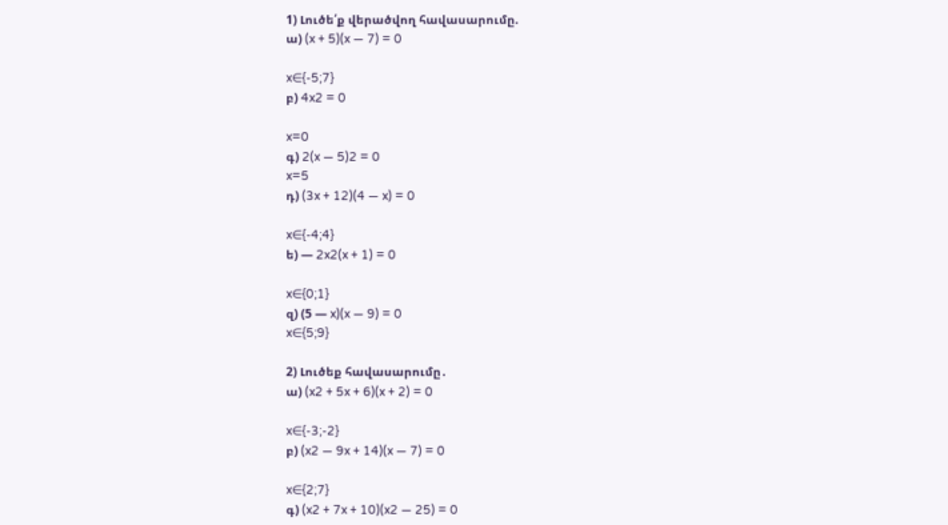1) Լուծե՛ք վերածվող հավասարումը.
ա) (x + 5)(x — 7) = 0

x∈{-5;7}
բ) 4x2 = 0

x=0
գ) 2(x — 5)2 = 0
x=5
դ) (3x + 12)(4 — x) = 0

x∈{-4;4}
ե) — 2x2(x + 1) = 0

x∈{0;1}
զ) (5 — x)(x — 9) = 0
x∈{5;9}

2) Լուծեք հավասարումը․
ա) (x2 + 5x + 6)(x + 2) = 0

x∈{-3;-2}
բ) (x2 — 9x + 14)(x — 7) = 0

x∈{2;7}
գ) (x2 + 7x + 10)(x2 — 25) = 0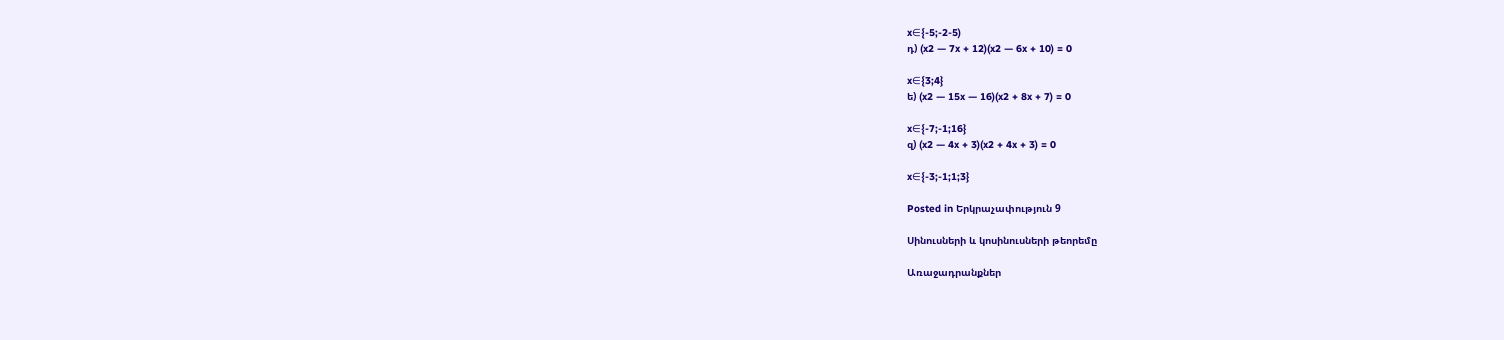x∈{-5;-2-5)
դ) (x2 — 7x + 12)(x2 — 6x + 10) = 0

x∈{3;4}
ե) (x2 — 15x — 16)(x2 + 8x + 7) = 0

x∈{-7;-1;16}
զ) (x2 — 4x + 3)(x2 + 4x + 3) = 0

x∈{-3;-1;1;3}

Posted in Երկրաչափություն 9

Սինուսների և կոսինուսների թեորեմը

Առաջադրանքներ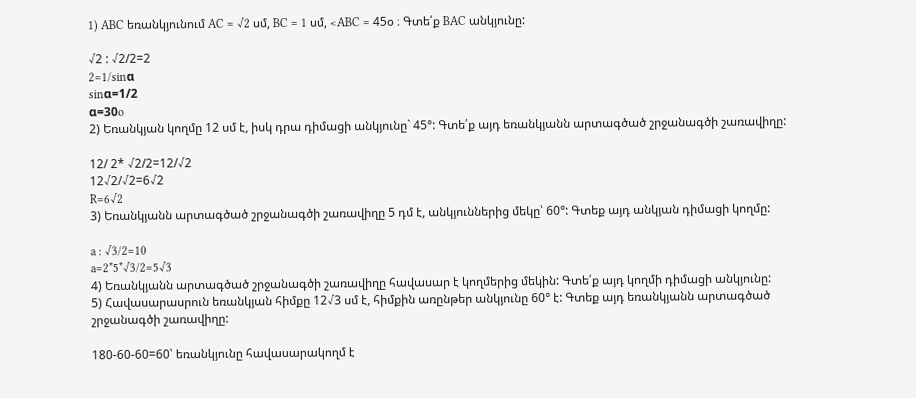1) ABC եռանկյունում AC = √2 սմ, BC = 1 սմ, <ABC = 45օ ։ Գտե՛ք BAC անկյունը:

√2 : √2/2=2
2=1/sinα
sinα=1/2
α=30o
2) Եռանկյան կողմը 12 սմ է, իսկ դրա դիմացի անկյունը` 45°: Գտե՛ք այդ եռանկյանն արտագծած շրջանագծի շառավիղը:

12/ 2* √2/2=12/√2
12√2/√2=6√2
R=6√2
3) Եռանկյանն արտագծած շրջանագծի շառավիղը 5 դմ է, անկյուններից մեկը՝ 60°: Գտեք այդ անկյան դիմացի կողմը:

a : √3/2=10
a=2*5*√3/2=5√3
4) Եռանկյանն արտագծած շրջանագծի շառավիղը հավասար է կողմերից մեկին: Գտե՛ք այդ կողմի դիմացի անկյունը:
5) Հավասարասրուն եռանկյան հիմքը 12√3 սմ է, հիմքին առընթեր անկյունը 60° է: Գտեք այդ եռանկյանն արտագծած շրջանագծի շառավիղը:

180-60-60=60՝ եռանկյունը հավասարակողմ է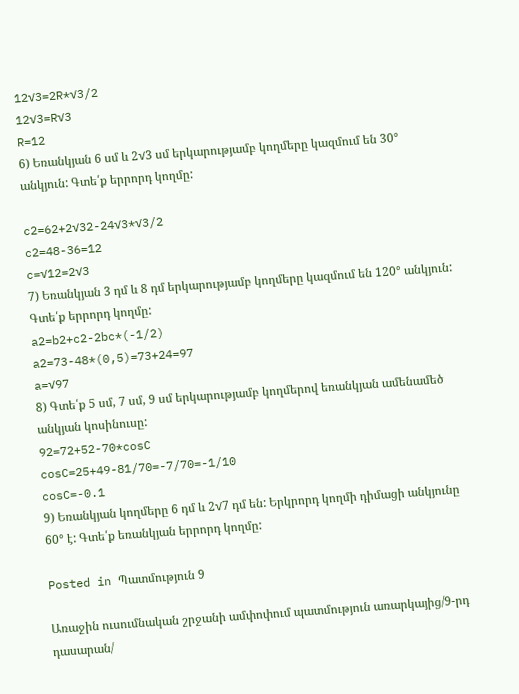12√3=2R*√3/2
12√3=R√3
R=12
6) Եռանկյան 6 սմ և 2√3 սմ երկարությամբ կողմերը կազմում են 30° անկյուն: Գտե՛ք երրորդ կողմը:

c2=62+2√32-24√3*√3/2
c2=48-36=12
c=√12=2√3
7) Եռանկյան 3 դմ և 8 դմ երկարությամբ կողմերը կազմում են 120° անկյուն: Գտե՛ք երրորդ կողմը:
a2=b2+c2-2bc*(-1/2)
a2=73-48*(0,5)=73+24=97
a=√97
8) Գտե՛ք 5 սմ, 7 սմ, 9 սմ երկարությամբ կողմերով եռանկյան ամենամեծ անկյան կոսինուսը:
92=72+52-70*cosC
cosC=25+49-81/70=-7/70=-1/10
cosC=-0.1
9) Եռանկյան կողմերը 6 դմ և 2√7 դմ են: Երկրորդ կողմի դիմացի անկյունը 60° է: Գտե՛ք եռանկյան երրորդ կողմը:

Posted in Պատմություն 9

Առաջին ուսումնական շրջանի ամփոփում պատմություն առարկայից/9-րդ դասարան/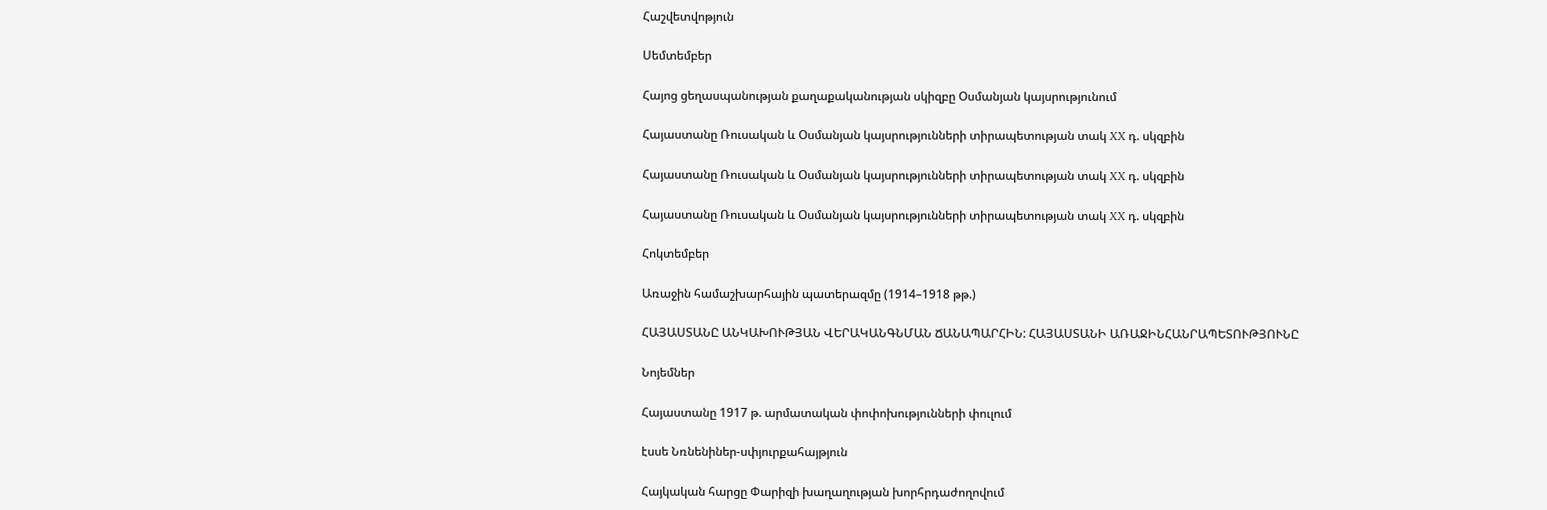Հաշվետվոթյուն

Սեմտեմբեր

Հայոց ցեղասպանության քաղաքականության սկիզբը Օսմանյան կայսրությունում

Հայաստանը Ռուսական և Օսմանյան կայսրությունների տիրապետության տակ XX դ. սկզբին

Հայաստանը Ռուսական և Օսմանյան կայսրությունների տիրապետության տակ XX դ. սկզբին

Հայաստանը Ռուսական և Օսմանյան կայսրությունների տիրապետության տակ XX դ. սկզբին

Հոկտեմբեր

Առաջին համաշխարհային պատերազմը (1914–1918 թթ.)

ՀԱՅԱՍՏԱՆԸ ԱՆԿԱԽՈՒԹՅԱՆ ՎԵՐԱԿԱՆԳՆՄԱՆ ՃԱՆԱՊԱՐՀԻՆ: ՀԱՅԱՍՏԱՆԻ ԱՌԱՋԻՆՀԱՆՐԱՊԵՏՈՒԹՅՈՒՆԸ

Նոյեմներ

Հայաստանը 1917 թ. արմատական փոփոխությունների փուլում

էսսե Նռնենիներ-սփյուրքահայթյուն

Հայկական հարցը Փարիզի խաղաղության խորհրդաժողովում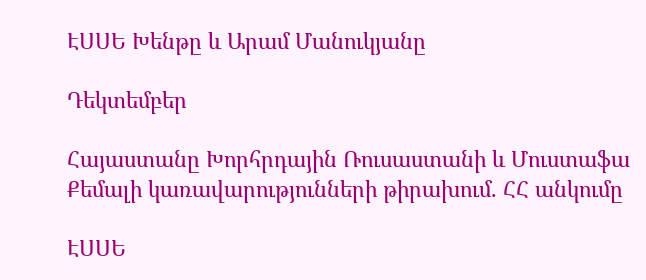ԷՍՍԵ Խենթը և Արամ Մանուկյանը

Դեկտեմբեր

Հայաստանը Խորհրդային Ռուսաստանի և Մուստաֆա Քեմալի կառավարությունների թիրախում. ՀՀ անկումը

ԷՍՍԵ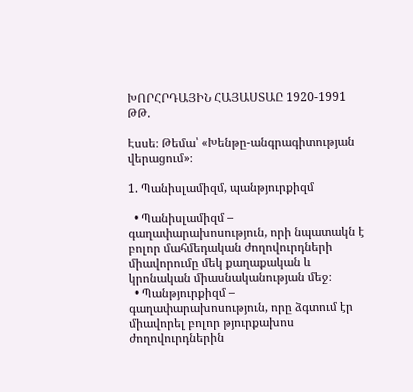ԽՈՐՀՐԴԱՅԻՆ ՀԱՅԱՍՏԱԸ 1920-1991 ԹԹ.

Էսսե։ Թեմա՝ «Խենթը-անգրագիտության վերացում»։

1. Պանիսլամիզմ, պանթյուրքիզմ

  • Պանիսլամիզմ – գաղափարախոսություն, որի նպատակն է բոլոր մահմեդական ժողովուրդների միավորումը մեկ քաղաքական և կրոնական միասնականության մեջ։
  • Պանթյուրքիզմ – գաղափարախոսություն, որը ձգտում էր միավորել բոլոր թյուրքախոս ժողովուրդներին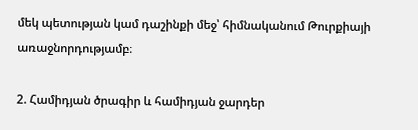մեկ պետության կամ դաշինքի մեջ՝ հիմնականում Թուրքիայի առաջնորդությամբ։

2. Համիդյան ծրագիր և համիդյան ջարդեր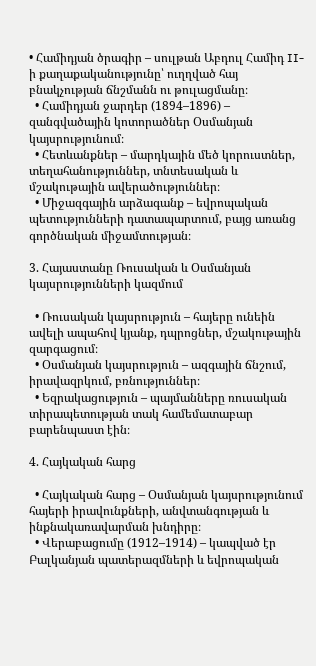• Համիդյան ծրագիր – սուլթան Աբդուլ Համիդ II-ի քաղաքականությունը՝ ուղղված հայ բնակչության ճնշմանն ու թուլացմանը։
  • Համիդյան ջարդեր (1894–1896) – զանգվածային կոտորածներ Օսմանյան կայսրությունում։
  • Հետևանքներ – մարդկային մեծ կորուստներ, տեղահանություններ, տնտեսական և մշակութային ավերածություններ։
  • Միջազգային արձագանք – եվրոպական պետությունների դատապարտում, բայց առանց գործնական միջամտության։

3. Հայաստանը Ռուսական և Օսմանյան կայսրությունների կազմում

  • Ռուսական կայսրություն – հայերը ունեին ավելի ապահով կյանք, դպրոցներ, մշակութային զարգացում։
  • Օսմանյան կայսրություն – ազգային ճնշում, իրավազրկում, բռնություններ։
  • Եզրակացություն – պայմանները ռուսական տիրապետության տակ համեմատաբար բարենպաստ էին։

4. Հայկական հարց

  • Հայկական հարց – Օսմանյան կայսրությունում հայերի իրավունքների, անվտանգության և ինքնակառավարման խնդիրը։
  • Վերաբացումը (1912–1914) – կապված էր Բալկանյան պատերազմների և եվրոպական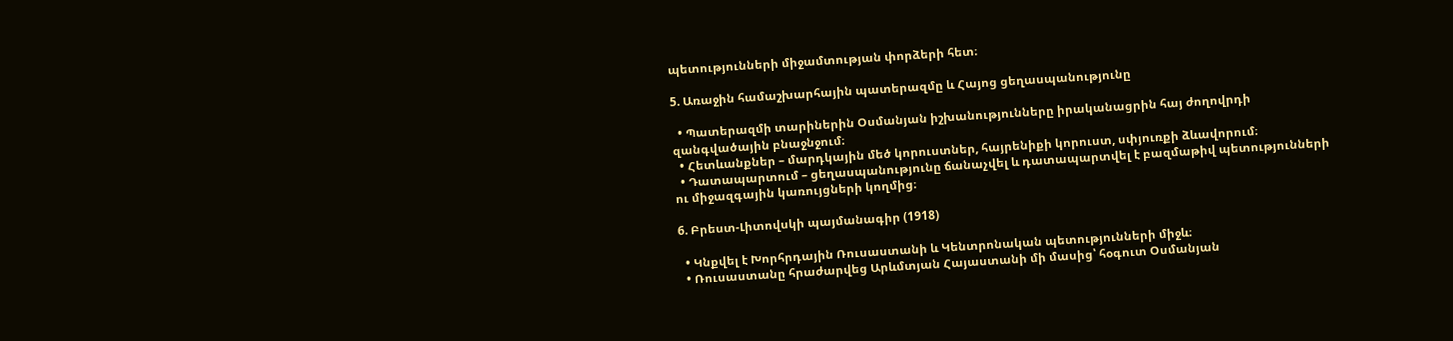պետությունների միջամտության փորձերի հետ։

5. Առաջին համաշխարհային պատերազմը և Հայոց ցեղասպանությունը

  • Պատերազմի տարիներին Օսմանյան իշխանությունները իրականացրին հայ ժողովրդի զանգվածային բնաջնջում։
  • Հետևանքներ – մարդկային մեծ կորուստներ, հայրենիքի կորուստ, սփյուռքի ձևավորում։
  • Դատապարտում – ցեղասպանությունը ճանաչվել և դատապարտվել է բազմաթիվ պետությունների ու միջազգային կառույցների կողմից։

6. Բրեստ-Լիտովսկի պայմանագիր (1918)

  • Կնքվել է Խորհրդային Ռուսաստանի և Կենտրոնական պետությունների միջև։
  • Ռուսաստանը հրաժարվեց Արևմտյան Հայաստանի մի մասից՝ հօգուտ Օսմանյան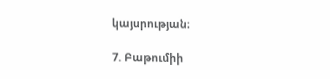կայսրության։

7. Բաթումիի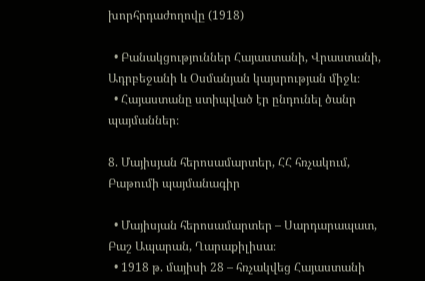խորհրդաժողովը (1918)

  • Բանակցություններ Հայաստանի, Վրաստանի, Ադրբեջանի և Օսմանյան կայսրության միջև։
  • Հայաստանը ստիպված էր ընդունել ծանր պայմաններ։

8. Մայիսյան հերոսամարտեր, ՀՀ հռչակում, Բաթումի պայմանագիր

  • Մայիսյան հերոսամարտեր – Սարդարապատ, Բաշ Ապարան, Ղարաքիլիսա։
  • 1918 թ. մայիսի 28 – հռչակվեց Հայաստանի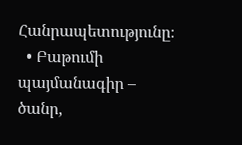Հանրապետությունը։
  • Բաթումի պայմանագիր – ծանր,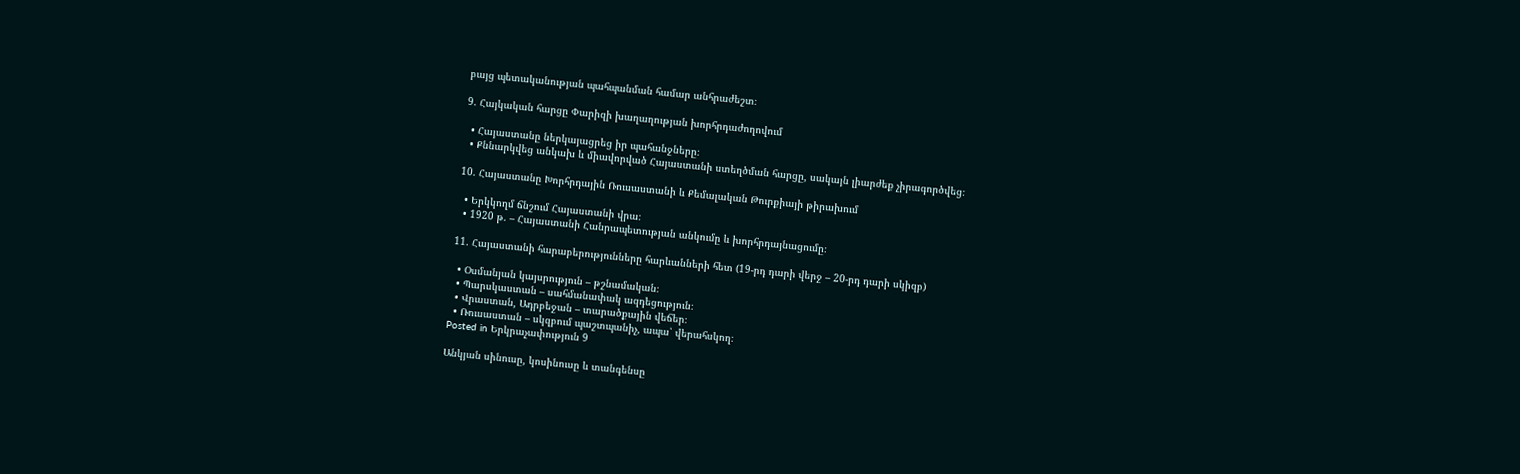բայց պետականության պահպանման համար անհրաժեշտ։

9. Հայկական հարցը Փարիզի խաղաղության խորհրդաժողովում

  • Հայաստանը ներկայացրեց իր պահանջները։
  • Քննարկվեց անկախ և միավորված Հայաստանի ստեղծման հարցը, սակայն լիարժեք չիրագործվեց։

10. Հայաստանը Խորհրդային Ռուսաստանի և Քեմալական Թուրքիայի թիրախում

  • Երկկողմ ճնշում Հայաստանի վրա։
  • 1920 թ. – Հայաստանի Հանրապետության անկումը և խորհրդայնացումը։

11. Հայաստանի հարաբերությունները հարևանների հետ (19-րդ դարի վերջ – 20-րդ դարի սկիզբ)

  • Օսմանյան կայսրություն – թշնամական։
  • Պարսկաստան – սահմանափակ ազդեցություն։
  • Վրաստան, Ադրբեջան – տարածքային վեճեր։
  • Ռուսաստան – սկզբում պաշտպանիչ, ապա՝ վերահսկող։
Posted in Երկրաչափություն 9

Անկյան սինուսը, կոսինուսը և տանգենսը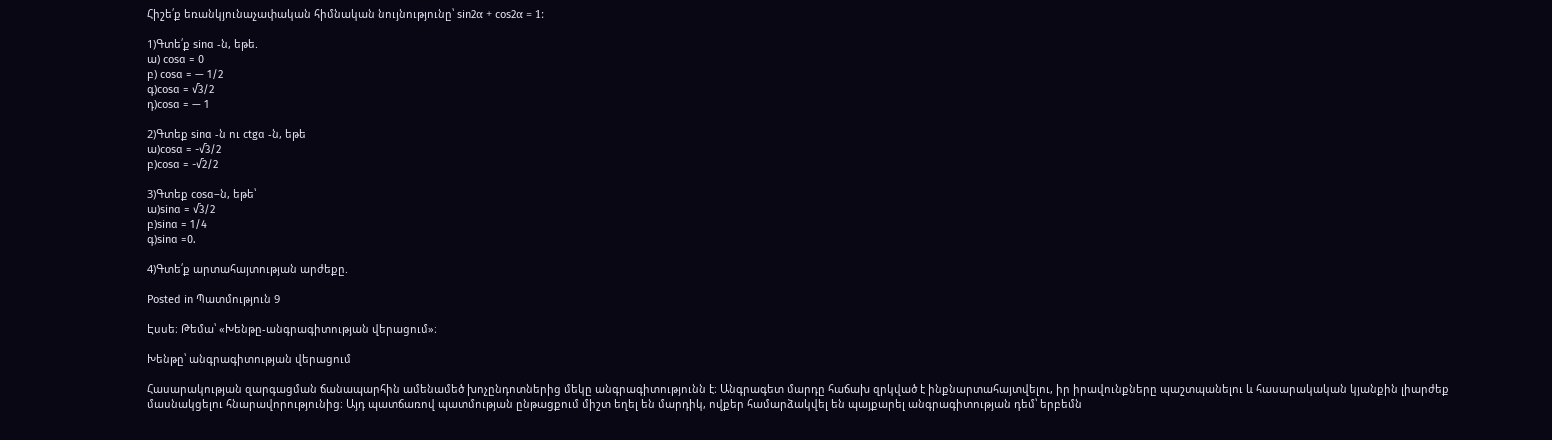Հիշե՛ք եռանկյունաչափական հիմնական նույնությունը՝ sin2α + cos2α = 1:

1)Գտե՛ք sinɑ -ն, եթե.
ա) cosɑ = 0
բ) cosɑ = — 1/2
գ)cosɑ = √3/2
դ)cosɑ = — 1

2)Գտեք sinɑ -ն ու ctgɑ -ն, եթե
ա)cosɑ = -√3/2
բ)cosɑ = -√2/2

3)Գտեք cosɑ–ն, եթե՝
ա)sinɑ = √3/2
բ)sinɑ = 1/4
գ)sinɑ =0.

4)Գտե՛ք արտահայտության արժեքը.

Posted in Պատմություն 9

Էսսե։ Թեմա՝ «Խենթը-անգրագիտության վերացում»։

Խենթը՝ անգրագիտության վերացում

Հասարակության զարգացման ճանապարհին ամենամեծ խոչընդոտներից մեկը անգրագիտությունն է։ Անգրագետ մարդը հաճախ զրկված է ինքնարտահայտվելու, իր իրավունքները պաշտպանելու և հասարակական կյանքին լիարժեք մասնակցելու հնարավորությունից։ Այդ պատճառով պատմության ընթացքում միշտ եղել են մարդիկ, ովքեր համարձակվել են պայքարել անգրագիտության դեմ՝ երբեմն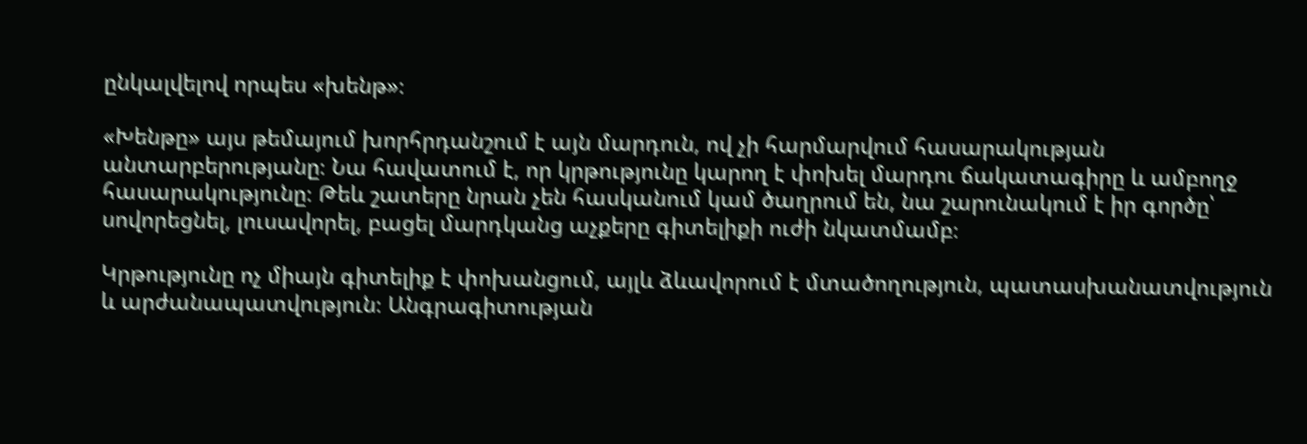ընկալվելով որպես «խենթ»։

«Խենթը» այս թեմայում խորհրդանշում է այն մարդուն, ով չի հարմարվում հասարակության անտարբերությանը։ Նա հավատում է, որ կրթությունը կարող է փոխել մարդու ճակատագիրը և ամբողջ հասարակությունը։ Թեև շատերը նրան չեն հասկանում կամ ծաղրում են, նա շարունակում է իր գործը՝ սովորեցնել, լուսավորել, բացել մարդկանց աչքերը գիտելիքի ուժի նկատմամբ։

Կրթությունը ոչ միայն գիտելիք է փոխանցում, այլև ձևավորում է մտածողություն, պատասխանատվություն և արժանապատվություն։ Անգրագիտության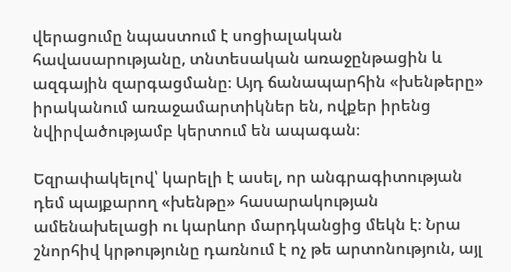վերացումը նպաստում է սոցիալական հավասարությանը, տնտեսական առաջընթացին և ազգային զարգացմանը։ Այդ ճանապարհին «խենթերը» իրականում առաջամարտիկներ են, ովքեր իրենց նվիրվածությամբ կերտում են ապագան։

Եզրափակելով՝ կարելի է ասել, որ անգրագիտության դեմ պայքարող «խենթը» հասարակության ամենախելացի ու կարևոր մարդկանցից մեկն է։ Նրա շնորհիվ կրթությունը դառնում է ոչ թե արտոնություն, այլ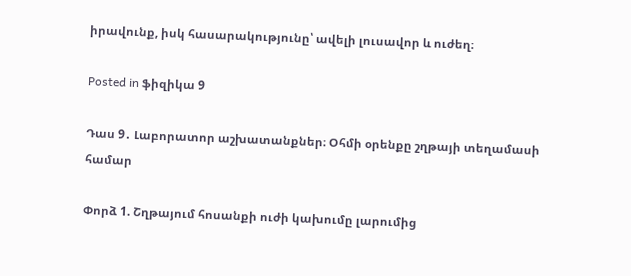իրավունք, իսկ հասարակությունը՝ ավելի լուսավոր և ուժեղ։

Posted in ֆիզիկա 9

Դաս 9․ Լաբորատոր աշխատանքներ։ Օհմի օրենքը շղթայի տեղամասի համար

Փորձ 1. Շղթայում հոսանքի ուժի կախումը լարումից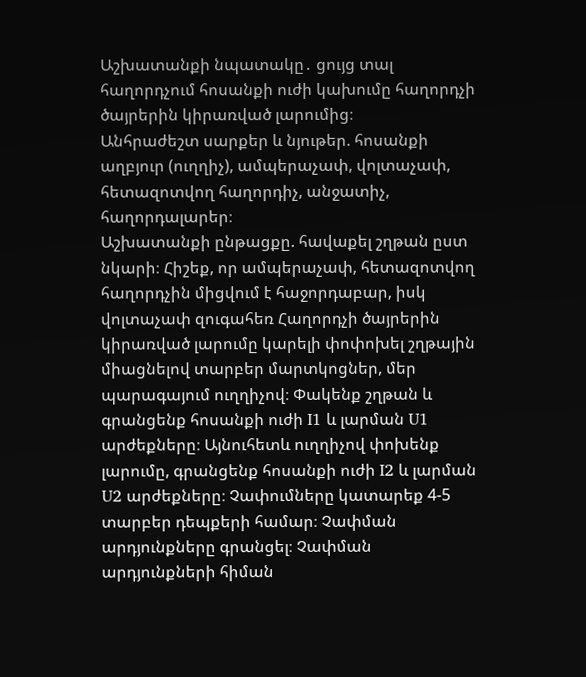Աշխատանքի նպատակը․ ցույց տալ հաղորդչում հոսանքի ուժի կախումը հաղորդչի ծայրերին կիրառված լարումից։
Անհրաժեշտ սարքեր և նյութեր. հոսանքի աղբյուր (ուղղիչ), ամպերաչափ, վոլտաչափ, հետազոտվող հաղորդիչ, անջատիչ, հաղորդալարեր։
Աշխատանքի ընթացքը. հավաքել շղթան ըստ նկարի։ Հիշեք, որ ամպերաչափ, հետազոտվող հաղորդչին միցվում է հաջորդաբար, իսկ վոլտաչափ զուգահեռ Հաղորդչի ծայրերին կիրառված լարումը կարելի փոփոխել շղթային միացնելով տարբեր մարտկոցներ, մեր պարագայում ուղղիչով։ Փակենք շղթան և գրանցենք հոսանքի ուժի I1 և լարման U1 արժեքները։ Այնուհետև ուղղիչով փոխենք լարումը, գրանցենք հոսանքի ուժի I2 և լարման U2 արժեքները։ Չափումները կատարեք 4-5 տարբեր դեպքերի համար։ Չափման արդյունքները գրանցել։ Չափման արդյունքների հիման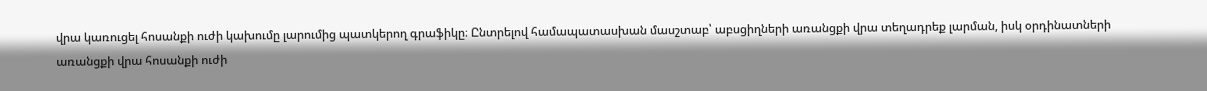վրա կառուցել հոսանքի ուժի կախումը լարումից պատկերող գրաֆիկը։ Ընտրելով համապատասխան մասշտաբ՝ աբսցիղների առանցքի վրա տեղադրեք լարման, իսկ օրդինատների առանցքի վրա հոսանքի ուժի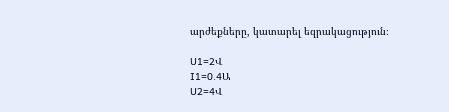արժեքները, կատարել եզրակացություն։

U1=2Վ
I1=0.4Ա
U2=4Վ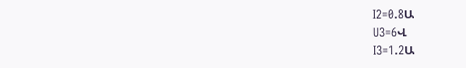I2=0.8Ա
U3=6Վ
I3=1.2Ա